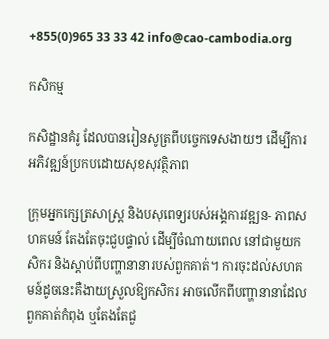+855(0)965 33 33 42 info@cao-cambodia.org

កសិកម្ម

កសិដ្ឋានគំរូ ដែលបានរៀនសូត្រពីបច្ចេកទេសងាយៗ ដើម្បីការអភិវឌ្ឍន៍ប្រកបដោយសុខសុវត្ថិភាព

ក្រុមអ្នកក្សេត្រសាស្រ្ត និងបសុពេទ្យរបស់អង្គការវឌ្ឍន- ភាពសហគមន៍ តែងតែចុះជួបផ្ទាល់ ដើម្បីចំណាយពេល នៅជាមួយកសិករ និងស្តាប់ពីបញ្ហានានារបស់ពួកគាត់។ ការចុះដល់សហគមន៍ដូចនេះគឺងាយស្រួលឱ្យកសិករ អាចលើកពីបញ្ហានានាដែលពួកគាត់កំពុង ឬតែងតែជួ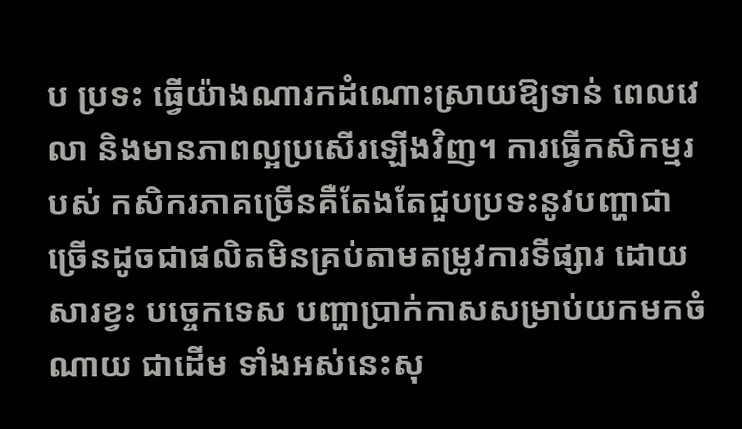ប ប្រទះ ធ្វើយ៉ាងណារកដំណោះស្រាយឱ្យទាន់ ពេលវេលា និងមានភាពល្អប្រសើរឡើងវិញ។ ការធ្វើកសិកម្មរបស់ កសិករភាគច្រើនគឺតែងតែជួបប្រទះនូវបញ្ហាជាច្រើនដូចជាផលិតមិនគ្រប់តាមតម្រូវការទីផ្សារ ដោយសារខ្វះ បច្ចេកទេស បញ្ហាប្រាក់កាសសម្រាប់យកមកចំណាយ ជាដើម ទាំងអស់នេះសុ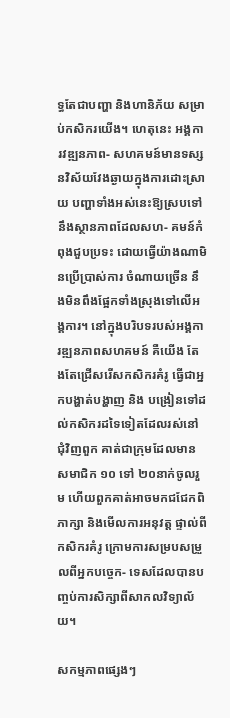ទ្ធតែជាបញ្ហា និងហានិភ័យ សម្រាប់កសិករយើង។ ហេតុនេះ អង្គការវឌ្ឍនភាព- សហគមន៍មានទស្សនវិស័យវែងឆ្ងាយក្នុងការដោះស្រាយ បញ្ហាទាំងអស់នេះឱ្យស្របទៅនឹងស្ថានភាពដែលសហ- គមន៍កំពុងជួបប្រទះ ដោយធ្វើយ៉ាងណាមិនប្រើប្រាស់ការ ចំណាយច្រើន នឹងមិនពឹងផ្អែកទាំងស្រុងទៅលើអង្គការ។ នៅក្នុងបរិបទរបស់អង្គការឌ្ឍនភាពសហគមន៍ គឺយើង តែងតែជ្រើសរើសកសិករគំរូ ធ្វើជាអ្នកបង្ហាត់បង្ហាញ និង បង្រៀនទៅដល់កសិករដទៃទៀតដែលរស់នៅជុំវិញពួក គាត់ជាក្រុមដែលមានសមាជិក ១០ ទៅ ២០នាក់ចូលរួម ហើយពួកគាត់អាចមកជជែកពិភាក្សា និងមើលការអនុវត្ត ផ្ទាល់ពីកសិករគំរូ ក្រោមការសម្របសម្រួលពីអ្នកបច្ចេក- ទេសដែលបានបញ្ចប់ការសិក្សាពីសាកលវិទ្យាល័យ។

សកម្មភាពផ្សេងៗ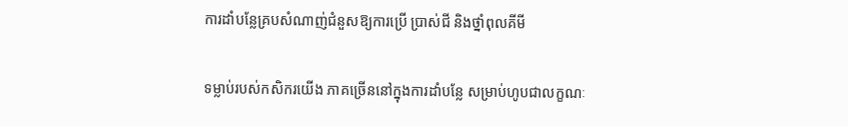ការដាំបន្លែគ្របសំណាញ់ជំនួសឱ្យការប្រើ ប្រាស់ជី និងថ្នាំពុលគីមី

ទម្លាប់របស់កសិករយើង ភាគច្រើននៅក្នុងការដាំបន្លែ សម្រាប់ហូបជាលក្ខណៈ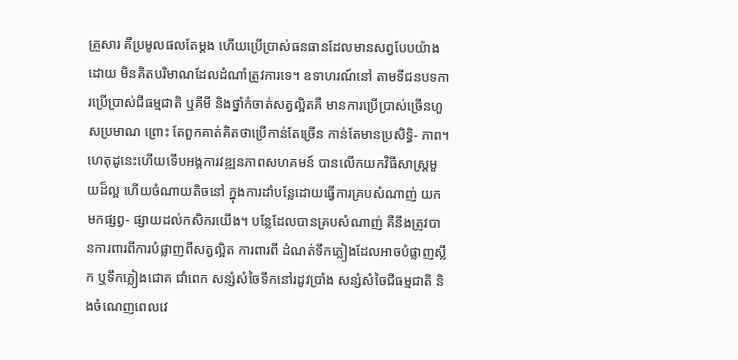គ្រួសារ គឺប្រមូលផលតែម្ដង ហើយប្រើប្រាស់ធនធានដែលមានសព្វបែបយ៉ាងដោយ មិនគិតបរិមាណដែលដំណាំត្រូវការទេ។ ឧទាហរណ៍នៅ តាមទីជនបទការប្រើប្រាស់ជីធម្មជាតិ ឬគីមី និងថ្នាំកំចាត់សត្វល្អិតគឺ មានការប្រើប្រាស់ច្រើនហួសប្រមាណ ព្រោះ តែពួកគាត់គិតថាប្រើកាន់តែច្រើន កាន់តែមានប្រសិទ្ធិ- ភាព។ ហេតុដូនេះហើយទើបអង្គការវឌ្ឍនភាពសហគមន៍ បានលើកយកវិធីសាស្រ្តមួយដ៏ល្អ ហើយចំណាយតិចនៅ ក្នុងការដាំបន្លែដោយធ្វើការគ្របសំណាញ់ យកមកផ្សព្វ- ផ្សាយដល់កសិករយើង។ បន្លែដែលបានគ្របសំណាញ់ គឺនឹងត្រូវបានការពារពីការបំផ្លាញពីសត្វល្អិត ការពារពី ដំណត់ទឹកភ្លៀងដែលអាចបំផ្លាញស្លឹក ឬទឹកភ្លៀងជោគ ជាំពេក សន្សំសំចៃទឹកនៅរដូវប្រាំង សន្សំសំចៃជីធម្មជាតិ និងចំណេញពេលវេ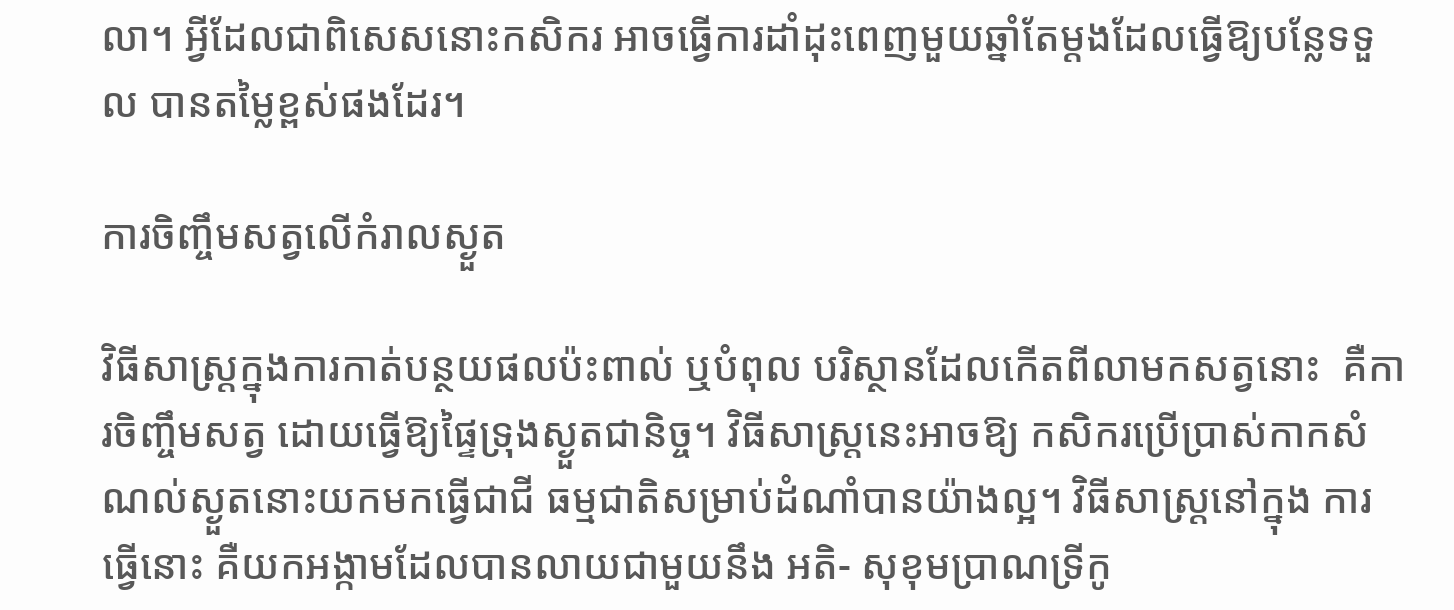លា។ អ្វីដែលជាពិសេសនោះកសិករ អាចធ្វើការដាំដុះពេញមួយឆ្នាំតែម្តងដែលធ្វើឱ្យបន្លែទទួល បានតម្លៃខ្ពស់ផងដែរ។

ការចិញ្ចឹមសត្វលើកំរាលស្ងួត

វិធីសាស្រ្តក្នុងការកាត់បន្ថយផលប៉ះពាល់ ឬបំពុល បរិស្ថានដែលកើតពីលាមកសត្វនោះ  គឺការចិញ្ចឹមសត្វ ដោយធ្វើឱ្យផ្ទៃទ្រុងស្ងួតជានិច្ច។ វិធីសាស្រ្តនេះអាចឱ្យ កសិករប្រើប្រាស់កាកសំណល់ស្ងួតនោះយកមកធ្វើជាជី ធម្មជាតិសម្រាប់ដំណាំបានយ៉ាងល្អ។ វិធីសាស្រ្តនៅក្នុង ការធ្វើនោះ គឺយកអង្កាមដែលបានលាយជាមួយនឹង អតិ- សុខុមប្រាណទ្រីកូ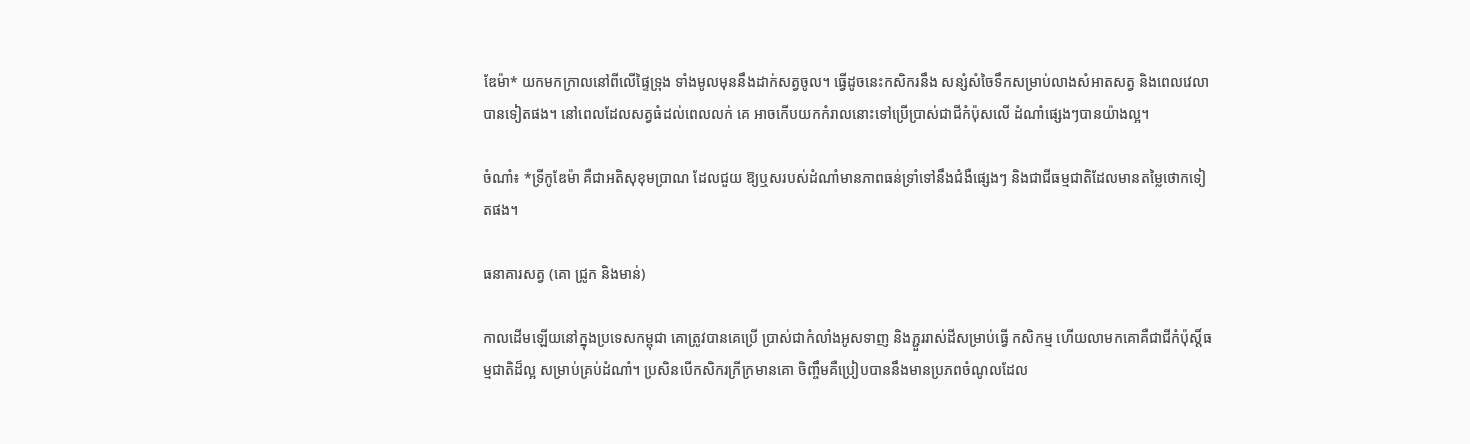ឌែម៉ា* យកមកក្រាលនៅពីលើផ្ទៃទ្រុង ទាំងមូលមុននឹងដាក់សត្វចូល។ ធ្វើដូចនេះកសិករនឹង សន្សំសំចៃទឹកសម្រាប់លាងសំអាតសត្វ និងពេលវេលា បានទៀតផង។ នៅពេលដែលសត្វធំដល់ពេលលក់ គេ អាចកើបយកកំរាលនោះទៅប្រើប្រាស់ជាជីកំប៉ុសលើ ដំណាំផ្សេងៗបានយ៉ាងល្អ។

ចំណាំ៖ *ទ្រីកូឌែម៉ា គឺជាអតិសុខុមប្រាណ ដែលជួយ ឱ្យឬសរបស់ដំណាំមានភាពធន់ទ្រាំទៅនឹងជំងឺផ្សេងៗ និងជាជីធម្មជាតិដែលមានតម្លៃថោកទៀតផង។

ធនាគារសត្វ (គោ ជ្រូក និងមាន់)

កាលដើមឡើយនៅក្នុងប្រទេសកម្ពុជា គោត្រូវបានគេប្រើ ប្រាស់ជាកំលាំងអូសទាញ និងភ្ជួររាស់ដីសម្រាប់ធ្វើ កសិកម្ម ហើយលាមកគោគឺជាជីកំប៉ុស្ដិ៍ធម្មជាតិដ៏ល្អ សម្រាប់គ្រប់ដំណាំ។ ប្រសិនបើកសិករក្រីក្រមានគោ ចិញ្ចឹមគឺប្រៀបបាននឹងមានប្រភពចំណូលដែល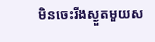មិនចេះរីងស្ងួតមួយស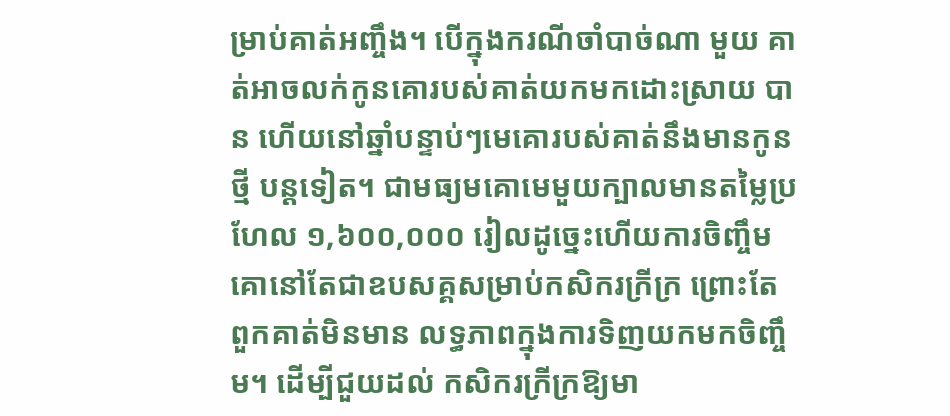ម្រាប់គាត់អញ្ចឹង។ បើក្នុងករណីចាំបាច់ណា មួយ គាត់អាចលក់កូនគោរបស់គាត់យកមកដោះស្រាយ បាន ហើយនៅឆ្នាំបន្ទាប់ៗមេគោរបស់គាត់នឹងមានកូនថ្មី បន្តទៀត។ ជាមធ្យមគោមេមួយក្បាលមានតម្លៃប្រហែល ១,៦០០,០០០ រៀលដូច្នេះហើយការចិញ្ចឹមគោនៅតែជាឧបសគ្គសម្រាប់កសិករក្រីក្រ ព្រោះតែពួកគាត់មិនមាន លទ្ធភាពក្នុងការទិញយកមកចិញ្ចឹម។ ដើម្បីជួយដល់ កសិករក្រីក្រឱ្យមា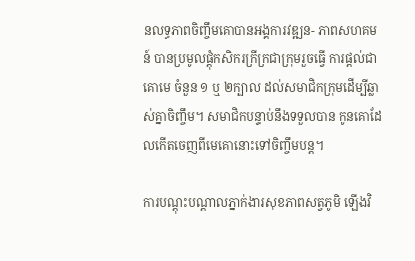នលទ្ធភាពចិញ្ចឹមគោបានអង្គការវឌ្ឍន- ភាពសហគមន៍ បានប្រមូលផ្តុំកសិករក្រីក្រជាក្រុមរួចធ្វើ ការផ្តល់ជាគោមេ ចំនួន ១ ឬ ២ក្បាល ដល់សមាជិកក្រុមដើម្បីឆ្លាស់គ្នាចិញ្ចឹម។ សមាជិកបន្ទាប់នឹងទទួលបាន កូនគោដែលកើតចេញពីមេគោនោះទៅចិញ្ចឹមបន្ត។

ការបណ្តុះបណ្តាលភ្នាក់ងារសុខភាពសត្វភូមិ ឡើងវិ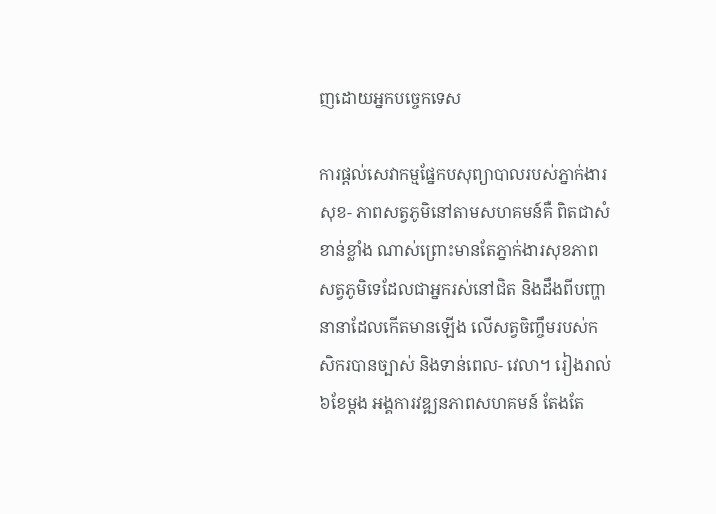ញដោយអ្នកបច្ចេកទេស

ការផ្តល់សេវាកម្មផ្នែកបសុព្យាបាលរបស់ភ្នាក់ងារសុខ- ភាពសត្វភូមិនៅតាមសហគមន៍គឺ ពិតជាសំខាន់ខ្លាំង ណាស់ព្រោះមានតែភ្នាក់ងារសុខភាពសត្វភូមិទេដែលជាអ្នករស់នៅជិត និងដឹងពីបញ្ហានានាដែលកើតមានឡើង លើសត្វចិញ្ចឹមរបស់កសិករបានច្បាស់ និងទាន់ពេល- វេលា។ រៀងរាល់ ៦ខែម្តង អង្គការវឌ្ឍនភាពសហគមន៍ តែងតែ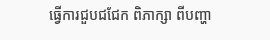ធ្វើការជួបជជែក ពិភាក្សា ពីបញ្ហា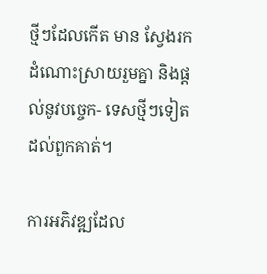ថ្មីៗដែលកើត មាន ស្វែងរកដំណោះស្រាយរួមគ្នា និងផ្តល់នូវបច្ចេក- ទេសថ្មីៗទៀត ដល់ពួកគាត់។

ការអភិវឌ្ឍដែល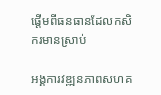ផ្តើមពីធនធានដែលកសិករមានស្រាប់

អង្គការវឌ្ឍនភាពសហគ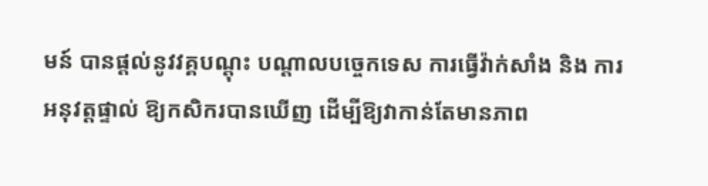មន៍ បានផ្តល់នូវវគ្គបណ្តុះ បណ្តាលបច្ចេកទេស ការធ្វើវ៉ាក់សាំង និង ការអនុវត្តផ្ទាល់ ឱ្យកសិករបានឃើញ ដើម្បីឱ្យវាកាន់តែមានភាព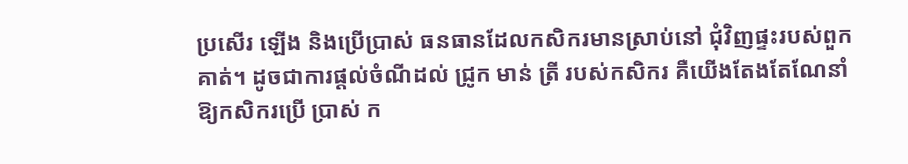ប្រសើរ ឡើង និងប្រើប្រាស់ ធនធានដែលកសិករមានស្រាប់នៅ ជុំវិញផ្ទះរបស់ពួកគាត់។ ដូចជាការផ្តល់ចំណីដល់ ជ្រូក មាន់ ត្រី របស់កសិករ គឺយើងតែងតែណែនាំឱ្យកសិករប្រើ ប្រាស់ ក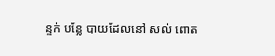ន្ទក់ បន្លែ បាយដែលនៅ សល់ ពោត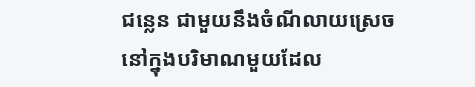ជន្លេន ជាមួយនឹងចំណីលាយស្រេច នៅក្នុងបរិមាណមួយដែល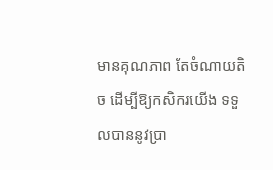មានគុណភាព តែចំណាយតិច ដើម្បីឱ្យកសិករយើង ទទួលបាននូវប្រា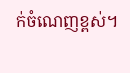ក់ចំណេញខ្ពស់។